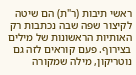ראשי תיבות (ר"ת) הם שיטה לקיצור שפה שבה נכתבות רק האותיות הראשונות של מילים בצירוף. פעם קוראים לזה גם נוטריקון, מילה שמקורה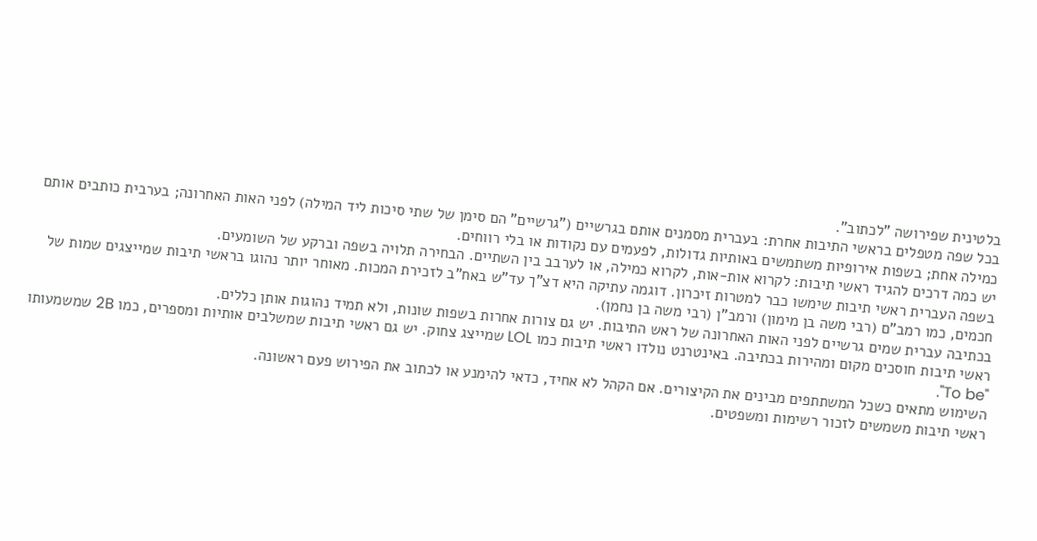בלטינית שפירושה "לכתוב".
בכל שפה מטפלים בראשי התיבות אחרת: בעברית מסמנים אותם בגרשיים ("גרשיים" הם סימן של שתי סיכות ליד המילה) לפני האות האחרונה; בערבית כותבים אותם כמילה אחת; בשפות אירופיות משתמשים באותיות גדולות, לפעמים עם נקודות או בלי רווחים.
יש כמה דרכים להגיד ראשי תיבות: לקרוא אות-אות, לקרוא כמילה, או לערבב בין השתיים. הבחירה תלויה בשפה וברקע של השומעים.
בשפה העברית ראשי תיבות שימשו כבר למטרות זיכרון. דוגמה עתיקה היא דצ"ך עד"ש באח"ב לזכירת המכות. מאוחר יותר נהוגו בראשי תיבות שמייצגים שמות של חכמים, כמו רמב"ם (רבי משה בן מימון) ורמב"ן (רבי משה בן נחמן).
בכתיבה עברית שמים גרשיים לפני האות האחרונה של ראש התיבות. יש גם צורות אחרות בשפות שונות, ולא תמיד נהוגות אותן כללים.
ראשי תיבות חוסכים מקום ומהירות בכתיבה. באינטרנט נולדו ראשי תיבות כמו LOL שמייצג צחוק. יש גם ראשי תיבות שמשלבים אותיות ומספרים, כמו 2B שמשמעותו "To be".
השימוש מתאים כשכל המשתתפים מבינים את הקיצורים. אם הקהל לא אחיד, כדאי להימנע או לכתוב את הפירוש פעם ראשונה.
ראשי תיבות משמשים לזכור רשימות ומשפטים.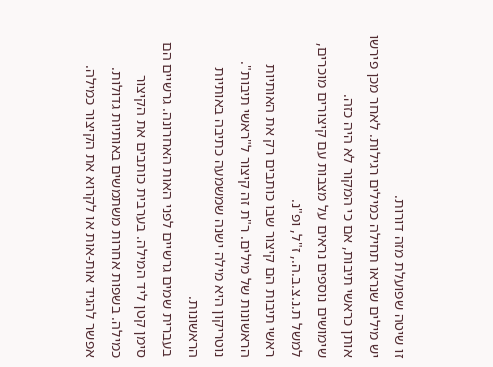זו שיטה שפועלת מזה דורות.
יש מילים שנראו תחילה כמילים רגילות. לאחר מכן פירשו אותן כראשי תיבות, אם כי המקור לא היה כזה.
שימושים נוספים נראים על מצבות עם קיצורים מוכרים, למשל ת.נ.צ.ב.ה., ז"ל, ופ"נ.
ראשי תיבות הם קיצור שבו כותבים רק את האותיות הראשונות של מילים. ר"ת זה קיצור ל"ראשי תיבות". נוטריקון היא מילה ישנה שמשמעה כתיבה באותיות הראשונות.
בעברית שמים גרשיים לפני האות האחרונה. גרשיים הם סימן קטן ליד המילה. בערבית כותבים את הקיצור כמילה. בשפות אחרות משתמשים באותיות גדולות.
אפשר להגיד אות-אות או לקרוא את הקיצור כמילה.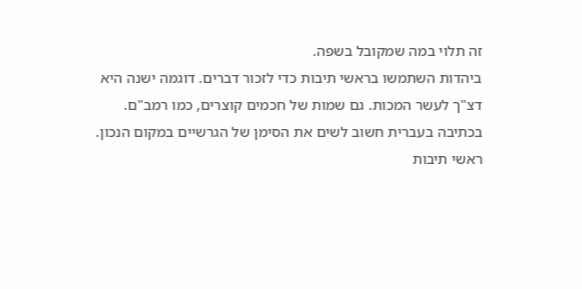זה תלוי במה שמקובל בשפה.
ביהדות השתמשו בראשי תיבות כדי לזכור דברים. דוגמה ישנה היא דצ"ך לעשר המכות. גם שמות של חכמים קוצרים, כמו רמב"ם.
בכתיבה בעברית חשוב לשים את הסימן של הגרשיים במקום הנכון.
ראשי תיבות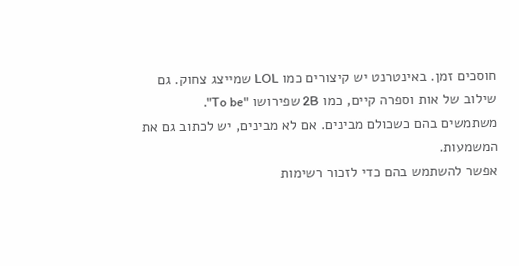חוסכים זמן. באינטרנט יש קיצורים כמו LOL שמייצג צחוק. גם שילוב של אות וספרה קיים, כמו 2B שפירושו "To be".
משתמשים בהם כשכולם מבינים. אם לא מבינים, יש לכתוב גם את המשמעות.
אפשר להשתמש בהם כדי לזכור רשימות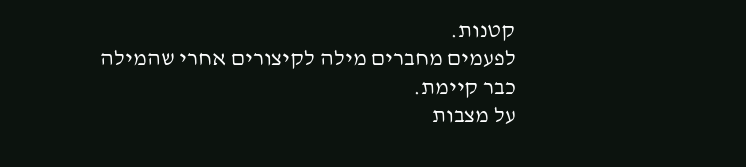קטנות.
לפעמים מחברים מילה לקיצורים אחרי שהמילה כבר קיימת.
על מצבות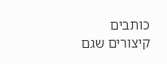כותבים קיצורים שגם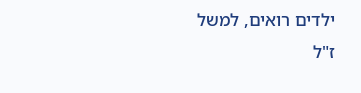ילדים רואים, למשל ז"ל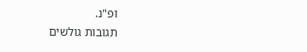ופ"נ.
תגובות גולשים